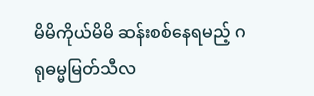မိမိကိုယ်မိမိ ဆန်းစစ်နေရမည့် ဂရုဓမ္မမြတ်သီလ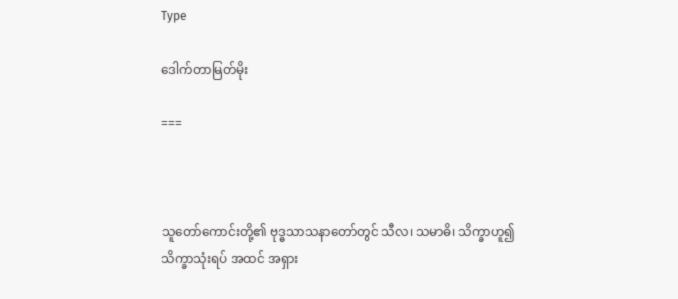Type

ဒေါက်တာမြတ်မိုး

===



သူတော်ကောင်းတို့၏ ဗုဒ္ဓသာသနာတော်တွင် သီလ၊ သမာဓိ၊ သိက္ခာဟူ၍ သိက္ခာသုံးရပ် အထင် အရှား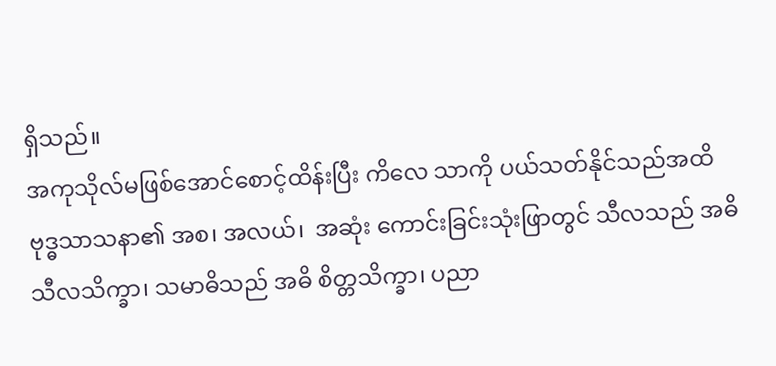ရှိသည်။
အကုသိုလ်မဖြစ်အောင်စောင့်ထိန်းပြီး ကိလေ သာကို ပယ်သတ်နိုင်သည်အထိ ဗုဒ္ဓသာသနာ၏ အစ၊ အလယ်၊  အဆုံး ကောင်းခြင်းသုံးဖြာတွင် သီလသည် အဓိသီလသိက္ခာ၊ သမာဓိသည် အဓိ စိတ္တသိက္ခာ၊ ပညာ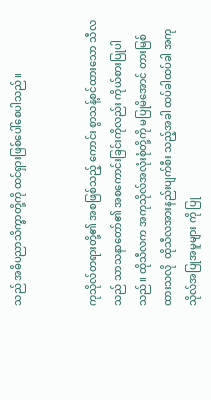သည် အဓိပညာသိက္ခာတို့ကို ထင်ရှားဖြစ်ပေါ်စေပါသည်။


ကုသိုလ်တရားတို့၏ အစဖြစ်သည့် ကောင်း စွာသန့်စင်ထားသော သီလသည် သာသနာတော်၏ အစကောင်းခြင်းကိုလည်း ကိုယ်စားပြုပါသည်။ ထိုသီလက အကုသိုလ်အလုံးစုံတို့ကို မပြုမိအောင် တားမြစ်ထားသလို  ထိုသီလအားနည်းပျက်စီး သည့်အခါ ထပ်ခါထပ်ခါ အကုသိုလ်အပြုအမူများ ကို ပြု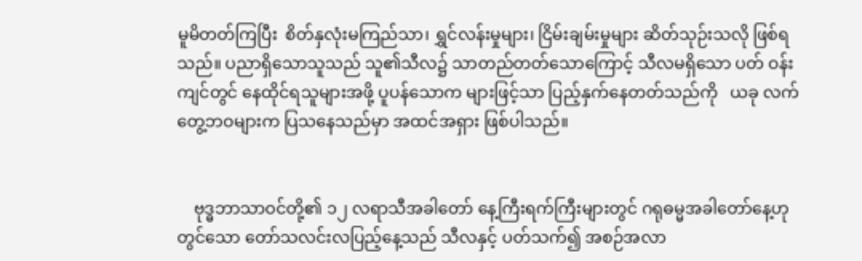မူမိတတ်ကြပြီး  စိတ်နှလုံးမကြည်သာ၊ ရွှင်လန်းမှုများ၊ ငြိမ်းချမ်းမှုများ ဆိတ်သုဉ်းသလို ဖြစ်ရသည်။ ပညာရှိသောသူသည် သူ၏သီလ၌ သာတည်တတ်သောကြောင့် သီလမရှိသော ပတ် ဝန်းကျင်တွင် နေထိုင်ရသူများအဖို့ ပူပန်သောက များဖြင့်သာ ပြည့်နှက်နေတတ်သည်ကို   ယခု လက်တွေ့ဘဝများက ပြသနေသည်မှာ အထင်အရှား ဖြစ်ပါသည်။


    ဗုဒ္ဓဘာသာဝင်တို့၏ ၁၂ လရာသီအခါတော် နေ့ကြီးရက်ကြီးများတွင် ဂရုဓမ္မအခါတော်နေ့ဟု တွင်သော တော်သလင်းလပြည့်နေ့သည် သီလနှင့် ပတ်သက်၍ အစဉ်အလာ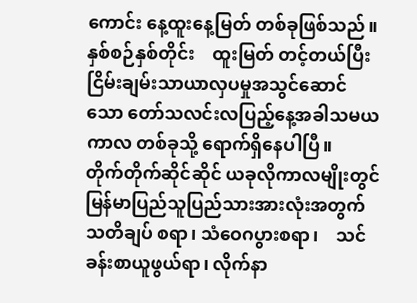ကောင်း နေ့ထူးနေ့မြတ် တစ်ခုဖြစ်သည်။     နှစ်စဉ်နှစ်တိုင်း    ထူးမြတ် တင့်တယ်ပြီး ငြိမ်းချမ်းသာယာလှပမှုအသွင်ဆောင် သော တော်သလင်းလပြည့်နေ့အခါသမယကာလ တစ်ခုသို့ ရောက်ရှိနေပါပြီ။
တိုက်တိုက်ဆိုင်ဆိုင် ယခုလိုကာလမျိုးတွင်  မြန်မာပြည်သူပြည်သားအားလုံးအတွက် သတိချပ် စရာ၊ သံဝေဂပွားစရာ၊    သင်ခန်းစာယူဖွယ်ရာ၊ လိုက်နာ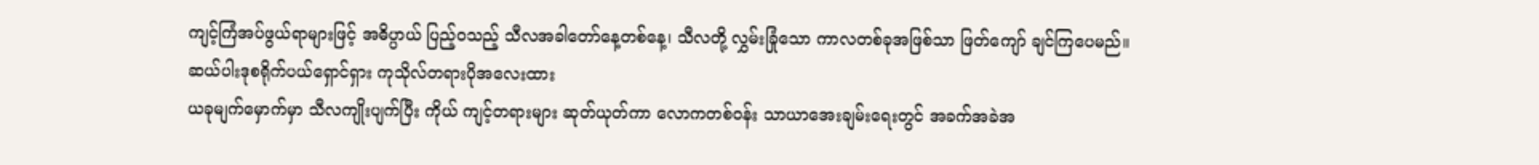ကျင့်ကြံအပ်ဖွယ်ရာများဖြင့် အဓိပ္ပာယ် ပြည့်ဝသည့် သီလအခါတော်နေ့တစ်နေ့၊ သီလတို့ လွှမ်းခြုံသော ကာလတစ်ခုအဖြစ်သာ ဖြတ်ကျော် ချင်ကြပေမည်။
ဆယ်ပါးဒုစရိုက်ပယ်ရှောင်ရှား ကုသိုလ်တရားပိုအလေးထား
ယခုမျက်မှောက်မှာ သီလကျိုးပျက်ပြီး ကိုယ် ကျင့်တရားများ ဆုတ်ယုတ်ကာ လောကတစ်ဝန်း သာယာအေးချမ်းရေးတွင် အခက်အခဲအ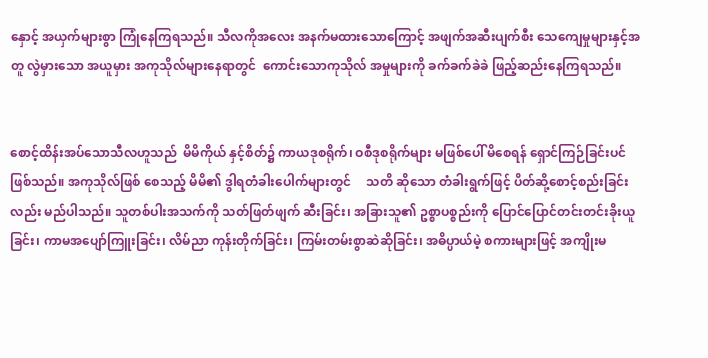နှောင့် အယှက်များစွာ ကြုံနေကြရသည်။ သီလကိုအလေး အနက်မထားသောကြောင့် အဖျက်အဆီးပျက်စီး သေကျေမှုများနှင့်အတူ လွဲမှားသော အယူမှား အကုသိုလ်များနေရာတွင်  ကောင်းသောကုသိုလ် အမှုများကို ခက်ခက်ခဲခဲ ဖြည့်ဆည်းနေကြရသည်။


စောင့်ထိန်းအပ်သောသီလဟူသည်  မိမိကိုယ် နှင့်စိတ်၌ ကာယဒုစရိုက်၊ ဝစီဒုစရိုက်များ မဖြစ်ပေါ် မိစေရန် ရှောင်ကြဉ်ခြင်းပင်ဖြစ်သည်။ အကုသိုလ်ဖြစ် စေသည့် မိမိ၏ ဒွါရတံခါးပေါက်များတွင်     သတိ ဆိုသော တံခါးရွက်ဖြင့် ပိတ်ဆို့စောင့်စည်းခြင်းလည်း မည်ပါသည်။ သူတစ်ပါးအသက်ကို သတ်ဖြတ်ဖျက် ဆီးခြင်း၊ အခြားသူ၏ ဥစ္စာပစ္စည်းကို ပြောင်ပြောင်တင်းတင်းခိုးယူခြင်း၊ ကာမအပျော်ကြူးခြင်း၊ လိမ်ညာ ကုန်းတိုက်ခြင်း၊ ကြမ်းတမ်းစွာဆဲဆိုခြင်း၊ အဓိပ္ပာယ်မဲ့ စကားများဖြင့် အကျိုးမ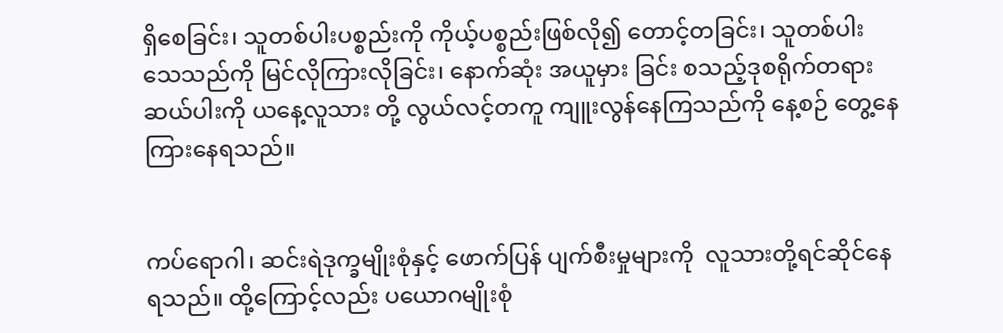ရှိစေခြင်း၊ သူတစ်ပါးပစ္စည်းကို ကိုယ့်ပစ္စည်းဖြစ်လို၍ တောင့်တခြင်း၊ သူတစ်ပါး သေသည်ကို မြင်လိုကြားလိုခြင်း၊ နောက်ဆုံး အယူမှား ခြင်း စသည့်ဒုစရိုက်တရားဆယ်ပါးကို ယနေ့လူသား တို့ လွယ်လင့်တကူ ကျူးလွန်နေကြသည်ကို နေ့စဉ် တွေ့နေကြားနေရသည်။


ကပ်ရောဂါ၊ ဆင်းရဲဒုက္ခမျိုးစုံနှင့် ဖောက်ပြန် ပျက်စီးမှုများကို  လူသားတို့ရင်ဆိုင်နေရသည်။ ထို့ကြောင့်လည်း ပယောဂမျိုးစုံ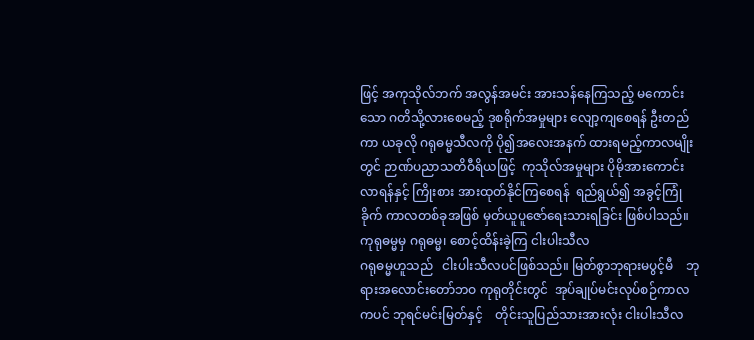ဖြင့် အကုသိုလ်ဘက် အလွန်အမင်း အားသန်နေကြသည့် မကောင်းသော ဂတိသို့လားစေမည့် ဒုစရိုက်အမှုများ လျော့ကျစေရန် ဦးတည်ကာ ယခုလို ဂရုဓမ္မသီလကို ပို၍အလေးအနက် ထားရမည့်ကာလမျိုးတွင် ဉာဏ်ပညာသတိဝီရိယဖြင့်  ကုသိုလ်အမှုများ ပိုမိုအားကောင်းလာရန်နှင့် ကြိုးစား အားထုတ်နိုင်ကြစေရန်  ရည်ရွယ်၍ အခွင့်ကြုံခိုက် ကာလတစ်ခုအဖြစ် မှတ်ယူပူဇော်ရေးသားရခြင်း ဖြစ်ပါသည်။
ကုရုဓမ္မမှ ဂရုဓမ္မ၊ စောင့်ထိန်းခဲ့ကြ ငါးပါးသီလ
ဂရုဓမ္မဟူသည်   ငါးပါးသီလပင်ဖြစ်သည်။ မြတ်စွာဘုရားမပွင့်မီ    ဘုရားအလောင်းတော်ဘဝ ကုရုတိုင်းတွင်  အုပ်ချုပ်မင်းလုပ်စဉ်ကာလကပင် ဘုရင်မင်းမြတ်နှင့်    တိုင်းသူပြည်သားအားလုံး ငါးပါးသီလ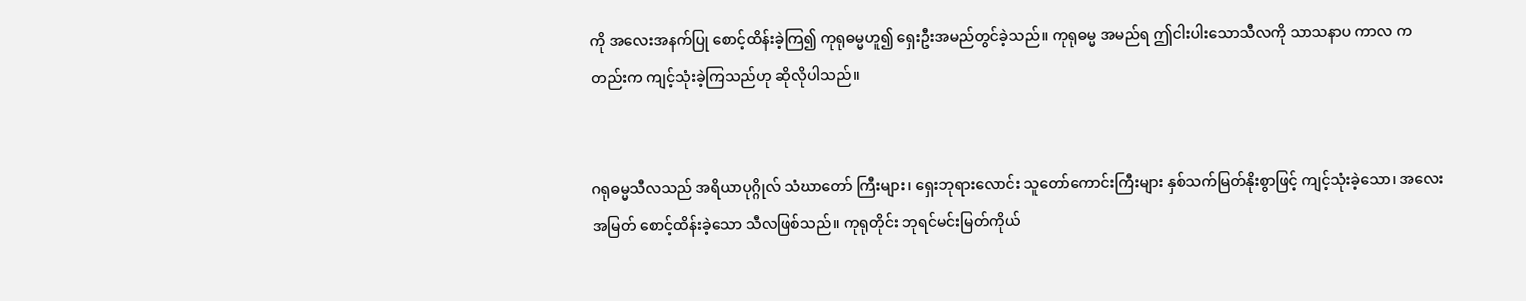ကို အလေးအနက်ပြု စောင့်ထိန်းခဲ့ကြ၍ ကုရုဓမ္မဟူ၍ ရှေးဦးအမည်တွင်ခဲ့သည်။ ကုရုဓမ္မ အမည်ရ ဤငါးပါးသောသီလကို သာသနာပ ကာလ ကတည်းက ကျင့်သုံးခဲ့ကြသည်ဟု ဆိုလိုပါသည်။


ဂရုဓမ္မသီလသည် အရိယာပုဂ္ဂိုလ် သံဃာတော် ကြီးများ၊ ရှေးဘုရားလောင်း သူတော်ကောင်းကြီးများ နှစ်သက်မြတ်နိုးစွာဖြင့် ကျင့်သုံးခဲ့သော၊ အလေး အမြတ် စောင့်ထိန်းခဲ့သော သီလဖြစ်သည်။ ကုရုတိုင်း ဘုရင်မင်းမြတ်ကိုယ်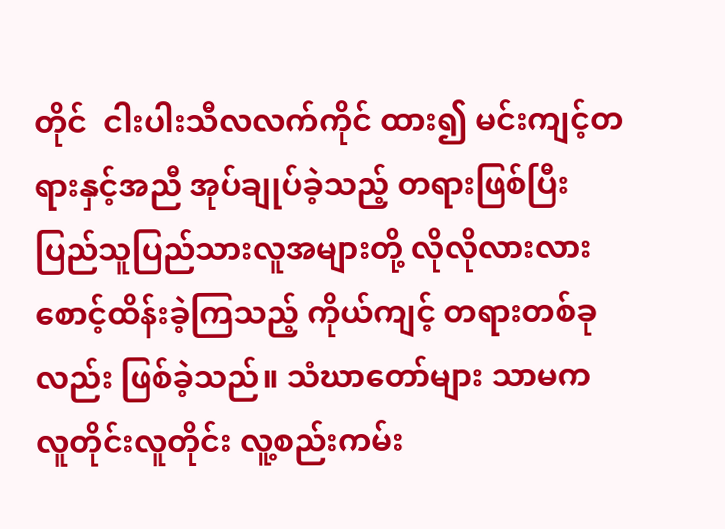တိုင်  ငါးပါးသီလလက်ကိုင် ထား၍ မင်းကျင့်တရားနှင့်အညီ အုပ်ချုပ်ခဲ့သည့် တရားဖြစ်ပြီး    ပြည်သူပြည်သားလူအများတို့ လိုလိုလားလား စောင့်ထိန်းခဲ့ကြသည့် ကိုယ်ကျင့် တရားတစ်ခုလည်း ဖြစ်ခဲ့သည်။ သံဃာတော်များ သာမက လူတိုင်းလူတိုင်း လူ့စည်းကမ်း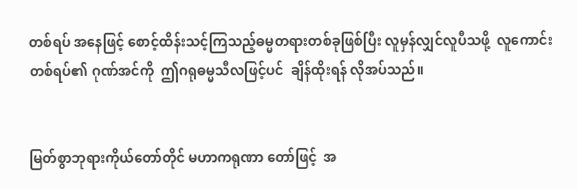တစ်ရပ် အနေဖြင့် စောင့်ထိန်းသင့်ကြသည့်ဓမ္မတရားတစ်ခုဖြစ်ပြီး လူမှန်လျှင်လူပီသဖို့  လူကောင်းတစ်ရပ်၏ ဂုဏ်အင်ကို  ဤဂရုဓမ္မသီလဖြင့်ပင်  ချိန်ထိုးရန် လိုအပ်သည်။


မြတ်စွာဘုရားကိုယ်တော်တိုင် မဟာကရုဏာ တော်ဖြင့်  အ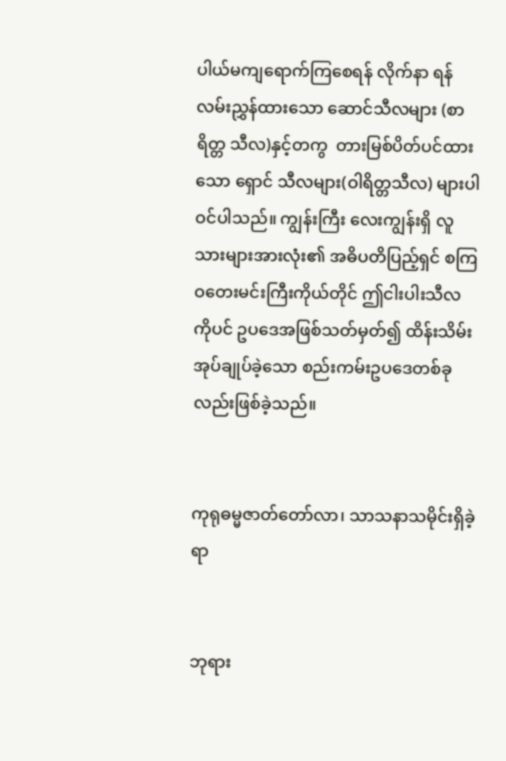ပါယ်မကျရောက်ကြစေရန် လိုက်နာ ရန်လမ်းညွှန်ထားသော ဆောင်သီလများ (စာရိတ္တ သီလ)နှင့်တကွ  တားမြစ်ပိတ်ပင်ထားသော ရှောင် သီလများ(ဝါရိတ္တသီလ) များပါဝင်ပါသည်။ ကျွန်းကြီး လေးကျွန်းရှိ လူသားများအားလုံး၏ အဓိပတိပြည့်ရှင် စကြဝတေးမင်းကြီးကိုယ်တိုင် ဤငါးပါးသီလကိုပင် ဥပဒေအဖြစ်သတ်မှတ်၍ ထိန်းသိမ်းအုပ်ချုပ်ခဲ့သော စည်းကမ်းဥပဒေတစ်ခုလည်းဖြစ်ခဲ့သည်။


ကုရုဓမ္မဇာတ်တော်လာ၊ သာသနာသမိုင်းရှိခဲ့ရာ


ဘုရား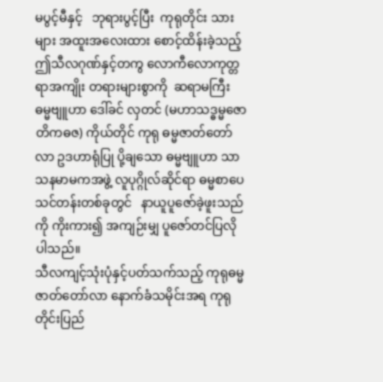မပွင့်မီနှင့်   ဘုရားပွင့်ပြီး  ကုရုတိုင်း သားများ အထူးအလေးထား စောင့်ထိန်းခဲ့သည့် ဤသီလဂုဏ်နှင့်တကွ လောကီလောကုတ္တရာအကျိုး တရားများစွာကို  ဆရာမကြီး ဓမ္မဗျူဟာ ဒေါ်ခင် လှတင် (မဟာသဒ္ဓမ္မဇောတိကဓဇ) ကိုယ်တိုင် ကုရု ဓမ္မဇာတ်တော်လာ ဥဒဟာရုံပြု ပို့ချသော ဓမ္မဗျူဟာ သာသနမာမကအဖွဲ့ လူပုဂ္ဂိုလ်ဆိုင်ရာ ဓမ္မစာပေ သင်တန်းတစ်ခုတွင်   နာယူပူဇော်ခဲ့ဖူးသည်ကို ကိုးကား၍ အကျဉ်းမျှ ပူဇော်တင်ပြလိုပါသည်။
သီလကျင့်သုံးပုံနှင့်ပတ်သက်သည့် ကုရုဓမ္မ ဇာတ်တော်လာ နောက်ခံသမိုင်းအရ ကုရုတိုင်းပြည်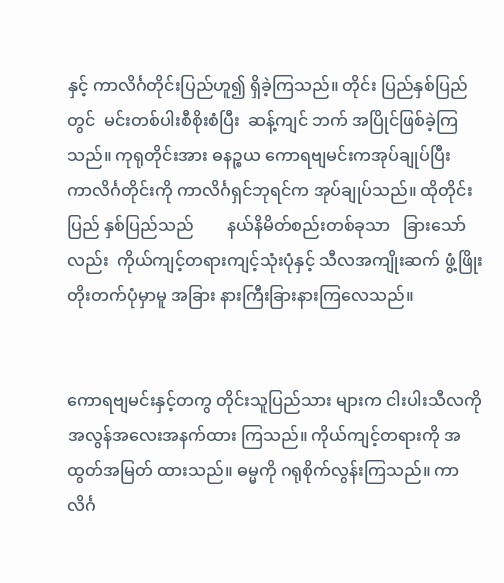နှင့် ကာလိင်္ဂတိုင်းပြည်ဟူ၍ ရှိခဲ့ကြသည်။ တိုင်း ပြည်နှစ်ပြည်တွင်  မင်းတစ်ပါးစီစိုးစံပြီး  ဆန့်ကျင် ဘက် အပြိုင်ဖြစ်ခဲ့ကြသည်။ ကုရုတိုင်းအား ဓနဉ္စယ ကောရဗျမင်းကအုပ်ချုပ်ပြီး     ကာလိင်္ဂတိုင်းကို ကာလိင်္ဂရှင်ဘုရင်က အုပ်ချုပ်သည်။ ထိုတိုင်းပြည် နှစ်ပြည်သည်        နယ်နိမိတ်စည်းတစ်ခုသာ   ခြားသော်လည်း  ကိုယ်ကျင့်တရားကျင့်သုံးပုံနှင့် သီလအကျိုးဆက် ဖွံ့ဖြိုးတိုးတက်ပုံမှာမူ အခြား နားကြီးခြားနားကြလေသည်။


ကောရဗျမင်းနှင့်တကွ တိုင်းသူပြည်သား များက ငါးပါးသီလကို အလွန်အလေးအနက်ထား ကြသည်။ ကိုယ်ကျင့်တရားကို အထွတ်အမြတ် ထားသည်။ ဓမ္မကို ဂရုစိုက်လွန်းကြသည်။ ကာလိင်္ဂ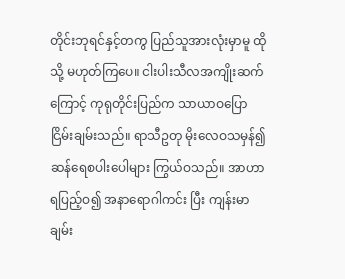တိုင်းဘုရင်နှင့်တကွ ပြည်သူအားလုံးမှာမူ ထိုသို့ မဟုတ်ကြပေ။ ငါးပါးသီလအကျိုးဆက်ကြောင့် ကုရုတိုင်းပြည်က သာယာဝပြောငြိမ်းချမ်းသည်။ ရာသီဥတု မိုးလေဝသမှန်၍ ဆန်ရေစပါးပေါများ ကြွယ်ဝသည်။ အာဟာရပြည့်ဝ၍ အနာရောဂါကင်း ပြီး ကျန်းမာချမ်း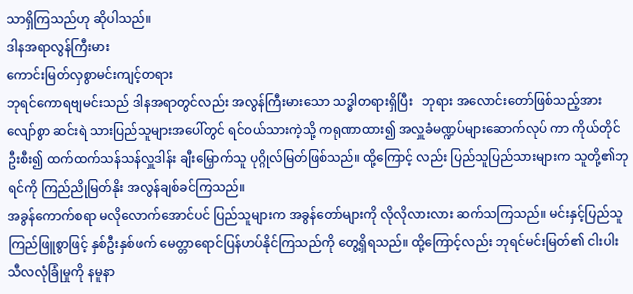သာရှိကြသည်ဟု ဆိုပါသည်။
ဒါနအရာလွန်ကြီးမား
ကောင်းမြတ်လှစွာမင်းကျင့်တရား
ဘုရင်ကောရဗျမင်းသည် ဒါနအရာတွင်လည်း အလွန်ကြီးမားသော သဒ္ဓါတရားရှိပြီး   ဘုရား အလောင်းတော်ဖြစ်သည့်အားလျော်စွာ ဆင်းရဲ သားပြည်သူများအပေါ်တွင် ရင်ဝယ်သားကဲ့သို့ ကရုဏာထား၍ အလှူခံမဏ္ဍပ်များဆောက်လုပ် ကာ ကိုယ်တိုင်ဦးစီး၍ ထက်ထက်သန်သန်လှူဒါန်း ချီးမြှောက်သူ ပုဂ္ဂိုလ်မြတ်ဖြစ်သည်။ ထို့ကြောင့် လည်း ပြည်သူပြည်သားများက သူတို့၏ဘုရင်ကို ကြည်ညိုမြတ်နိုး အလွန်ချစ်ခင်ကြသည်။
အခွန်ကောက်စရာ မလိုလောက်အောင်ပင် ပြည်သူများက အခွန်တော်များကို လိုလိုလားလား ဆက်သကြသည်။ မင်းနှင့်ပြည်သူ ကြည်ဖြူစွာဖြင့် နှစ်ဦးနှစ်ဖက် မေတ္တာရောင်ပြန်ဟပ်နိုင်ကြသည်ကို တွေ့ရှိရသည်။ ထို့ကြောင့်လည်း ဘုရင်မင်းမြတ်၏ ငါးပါးသီလလုံခြုံမှုကို နမူနာ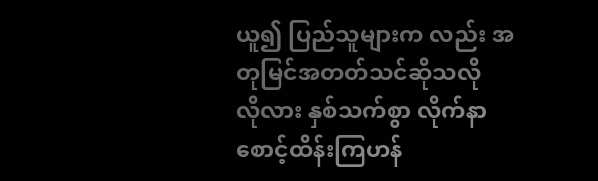ယူ၍ ပြည်သူများက လည်း အတုမြင်အတတ်သင်ဆိုသလို   လိုလား နှစ်သက်စွာ လိုက်နာစောင့်ထိန်းကြဟန်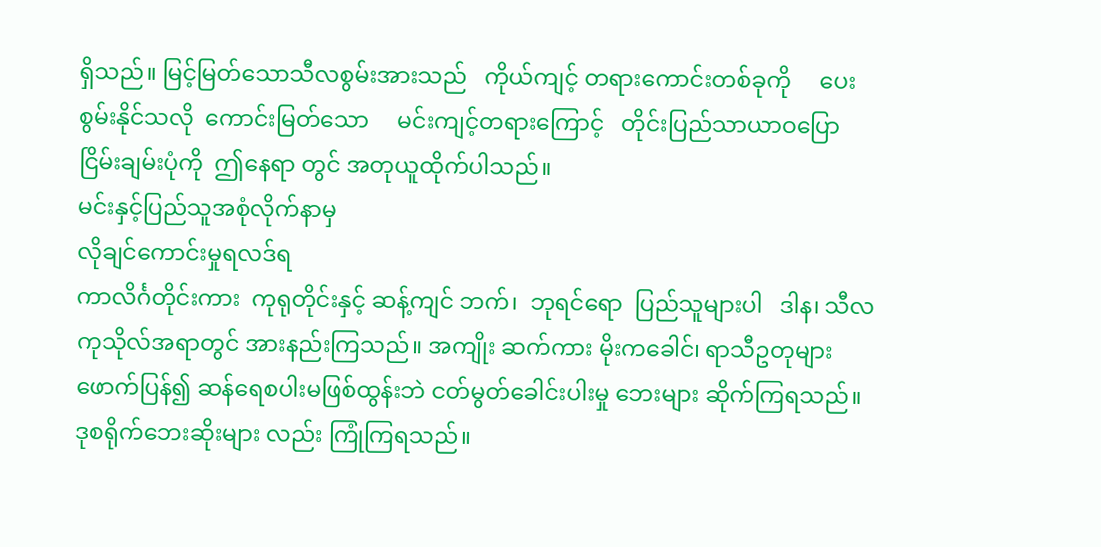ရှိသည်။ မြင့်မြတ်သောသီလစွမ်းအားသည်   ကိုယ်ကျင့် တရားကောင်းတစ်ခုကို     ပေးစွမ်းနိုင်သလို  ကောင်းမြတ်သော     မင်းကျင့်တရားကြောင့်   တိုင်းပြည်သာယာဝပြော ငြိမ်းချမ်းပုံကို  ဤနေရာ တွင် အတုယူထိုက်ပါသည်။
မင်းနှင့်ပြည်သူအစုံလိုက်နာမှ
လိုချင်ကောင်းမှုရလဒ်ရ
ကာလိင်္ဂတိုင်းကား  ကုရုတိုင်းနှင့် ဆန့်ကျင် ဘက်၊  ဘုရင်ရော  ပြည်သူများပါ   ဒါန၊ သီလ ကုသိုလ်အရာတွင် အားနည်းကြသည်။ အကျိုး ဆက်ကား မိုးကခေါင်၊ ရာသီဥတုများဖောက်ပြန်၍ ဆန်ရေစပါးမဖြစ်ထွန်းဘဲ ငတ်မွတ်ခေါင်းပါးမှု ဘေးများ ဆိုက်ကြရသည်။ ဒုစရိုက်ဘေးဆိုးများ လည်း ကြုံကြရသည်။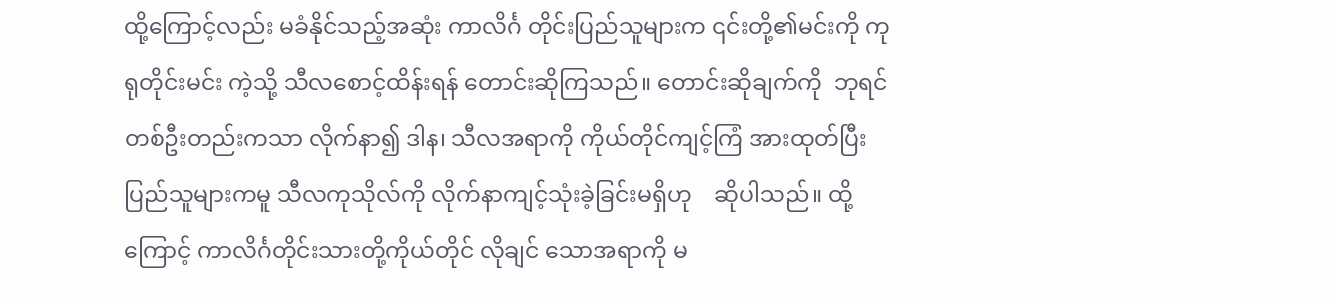ထို့ကြောင့်လည်း မခံနိုင်သည့်အဆုံး ကာလိင်္ဂ တိုင်းပြည်သူများက ၎င်းတို့၏မင်းကို ကုရုတိုင်းမင်း ကဲ့သို့ သီလစောင့်ထိန်းရန် တောင်းဆိုကြသည်။ တောင်းဆိုချက်ကို  ဘုရင်တစ်ဦးတည်းကသာ လိုက်နာ၍ ဒါန၊ သီလအရာကို ကိုယ်တိုင်ကျင့်ကြံ အားထုတ်ပြီး ပြည်သူများကမူ သီလကုသိုလ်ကို လိုက်နာကျင့်သုံးခဲ့ခြင်းမရှိဟု    ဆိုပါသည်။ ထို့ကြောင့် ကာလိင်္ဂတိုင်းသားတို့ကိုယ်တိုင် လိုချင် သောအရာကို မ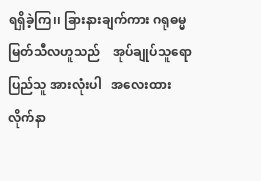ရရှိခဲ့ကြ၊၊ ခြားနားချက်ကား ဂရုဓမ္မ မြတ်သီလဟူသည်    အုပ်ချုပ်သူရော  ပြည်သူ အားလုံးပါ   အလေးထားလိုက်နာ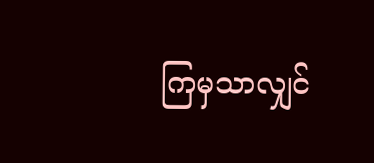ကြမှသာလျှင်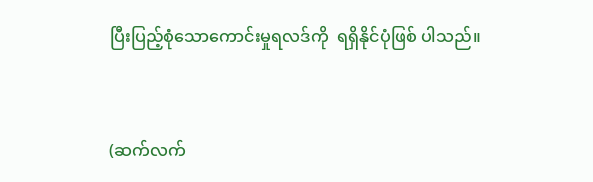ပြီးပြည့်စုံသောကောင်းမှုရလဒ်ကို  ရရှိနိုင်ပုံဖြစ် ပါသည်။


(ဆက်လက်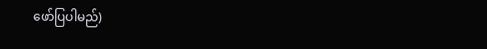ဖော်ပြပါမည်)